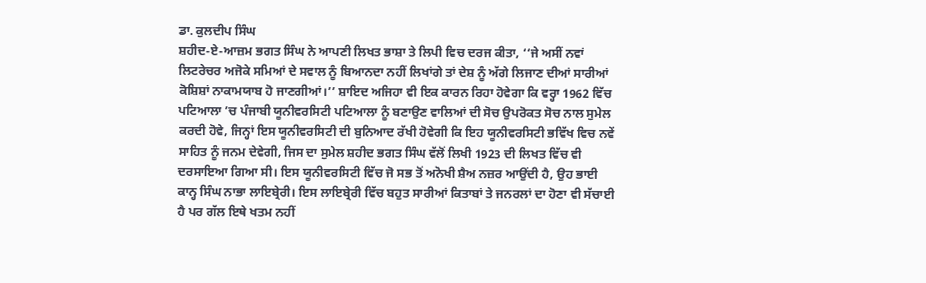ਡਾ. ਕੁਲਦੀਪ ਸਿੰਘ
ਸ਼ਹੀਦ-ਏ-ਆਜ਼ਮ ਭਗਤ ਸਿੰਘ ਨੇ ਆਪਣੀ ਲਿਖਤ ਭਾਸ਼ਾ ਤੇ ਲਿਪੀ ਵਿਚ ਦਰਜ ਕੀਤਾ, ‘‘ਜੇ ਅਸੀਂ ਨਵਾਂ ਲਿਟਰੇਚਰ ਅਜੋਕੇ ਸਮਿਆਂ ਦੇ ਸਵਾਲ ਨੂੰ ਬਿਆਨਦਾ ਨਹੀਂ ਲਿਖਾਂਗੇ ਤਾਂ ਦੇਸ਼ ਨੂੰ ਅੱਗੇ ਲਿਜਾਣ ਦੀਆਂ ਸਾਰੀਆਂ ਕੋਸ਼ਿਸ਼ਾਂ ਨਾਕਾਮਯਾਬ ਹੋ ਜਾਣਗੀਆਂ।’’ ਸ਼ਾਇਦ ਅਜਿਹਾ ਵੀ ਇਕ ਕਾਰਨ ਰਿਹਾ ਹੋਵੇਗਾ ਕਿ ਵਰ੍ਹਾ 1962 ਵਿੱਚ ਪਟਿਆਲਾ ’ਚ ਪੰਜਾਬੀ ਯੂਨੀਵਰਸਿਟੀ ਪਟਿਆਲਾ ਨੂੰ ਬਣਾਉਣ ਵਾਲਿਆਂ ਦੀ ਸੋਚ ਉਪਰੋਕਤ ਸੋਚ ਨਾਲ ਸੁਮੇਲ ਕਰਦੀ ਹੋਵੇ, ਜਿਨ੍ਹਾਂ ਇਸ ਯੂਨੀਵਰਸਿਟੀ ਦੀ ਬੁਨਿਆਦ ਰੱਖੀ ਹੋਵੇਗੀ ਕਿ ਇਹ ਯੂਨੀਵਰਸਿਟੀ ਭਵਿੱਖ ਵਿਚ ਨਵੇਂ ਸਾਹਿਤ ਨੂੰ ਜਨਮ ਦੇਵੇਗੀ, ਜਿਸ ਦਾ ਸੁਮੇਲ ਸ਼ਹੀਦ ਭਗਤ ਸਿੰਘ ਵੱਲੋਂ ਲਿਖੀ 1923 ਦੀ ਲਿਖਤ ਵਿੱਚ ਵੀ ਦਰਸਾਇਆ ਗਿਆ ਸੀ। ਇਸ ਯੂਨੀਵਰਸਿਟੀ ਵਿੱਚ ਜੋ ਸਭ ਤੋਂ ਅਨੋਖੀ ਸ਼ੈਅ ਨਜ਼ਰ ਆਉਂਦੀ ਹੈ, ਉਹ ਭਾਈ ਕਾਨ੍ਹ ਸਿੰਘ ਨਾਭਾ ਲਾਇਬ੍ਰੇਰੀ। ਇਸ ਲਾਇਬ੍ਰੇਰੀ ਵਿੱਚ ਬਹੁਤ ਸਾਰੀਆਂ ਕਿਤਾਬਾਂ ਤੇ ਜਨਰਲਾਂ ਦਾ ਹੋਣਾ ਵੀ ਸੱਚਾਈ ਹੈ ਪਰ ਗੱਲ ਇਥੇ ਖਤਮ ਨਹੀਂ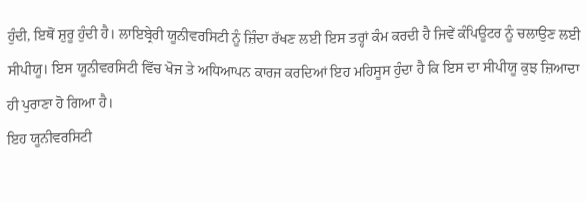ਹੁੰਦੀ, ਇਥੋਂ ਸ਼ੁਰੂ ਹੁੰਦੀ ਹੈ। ਲਾਇਬ੍ਰੇਰੀ ਯੂਨੀਵਰਸਿਟੀ ਨੂੰ ਜ਼ਿੰਦਾ ਰੱਖਣ ਲਈ ਇਸ ਤਰ੍ਹਾਂ ਕੰਮ ਕਰਦੀ ਹੈ ਜਿਵੇਂ ਕੰਪਿਊਟਰ ਨੂੰ ਚਲਾਉਣ ਲਈ ਸੀਪੀਯੂ। ਇਸ ਯੂਨੀਵਰਸਿਟੀ ਵਿੱਚ ਖੋਜ ਤੇ ਅਧਿਆਪਨ ਕਾਰਜ ਕਰਦਿਆਂ ਇਹ ਮਹਿਸੂਸ ਹੁੰਦਾ ਹੈ ਕਿ ਇਸ ਦਾ ਸੀਪੀਯੂ ਕੁਝ ਜ਼ਿਆਦਾ ਹੀ ਪੁਰਾਣਾ ਹੋ ਗਿਆ ਹੈ।
ਇਹ ਯੂਨੀਵਰਸਿਟੀ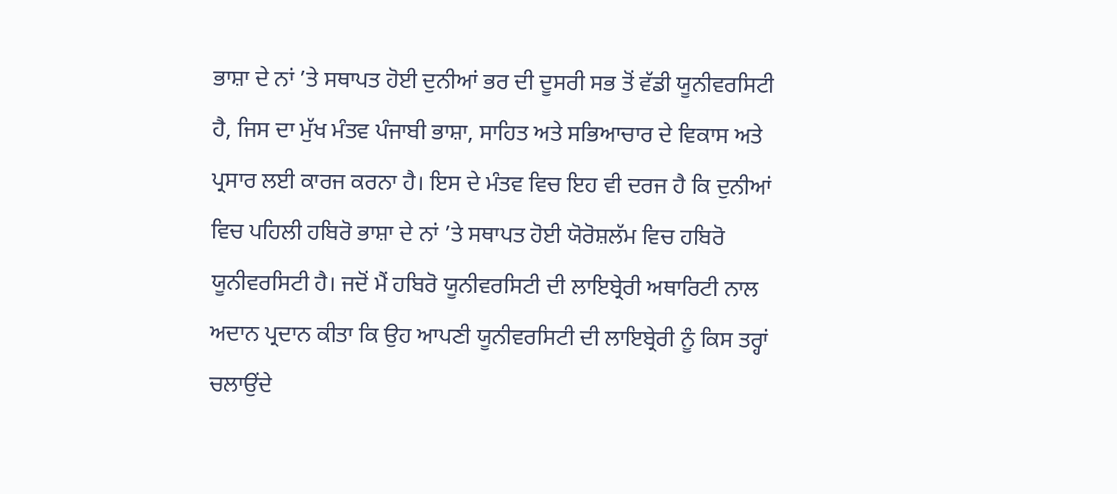ਭਾਸ਼ਾ ਦੇ ਨਾਂ ’ਤੇ ਸਥਾਪਤ ਹੋਈ ਦੁਨੀਆਂ ਭਰ ਦੀ ਦੂਸਰੀ ਸਭ ਤੋਂ ਵੱਡੀ ਯੂਨੀਵਰਸਿਟੀ ਹੈ, ਜਿਸ ਦਾ ਮੁੱਖ ਮੰਤਵ ਪੰਜਾਬੀ ਭਾਸ਼ਾ, ਸਾਹਿਤ ਅਤੇ ਸਭਿਆਚਾਰ ਦੇ ਵਿਕਾਸ ਅਤੇ ਪ੍ਰਸਾਰ ਲਈ ਕਾਰਜ ਕਰਨਾ ਹੈ। ਇਸ ਦੇ ਮੰਤਵ ਵਿਚ ਇਹ ਵੀ ਦਰਜ ਹੈ ਕਿ ਦੁਨੀਆਂ ਵਿਚ ਪਹਿਲੀ ਹਬਿਰੋ ਭਾਸ਼ਾ ਦੇ ਨਾਂ ’ਤੇ ਸਥਾਪਤ ਹੋਈ ਯੋਰੋਸ਼ਲੱਮ ਵਿਚ ਹਬਿਰੋ ਯੂਨੀਵਰਸਿਟੀ ਹੈ। ਜਦੋਂ ਮੈਂ ਹਬਿਰੋ ਯੂਨੀਵਰਸਿਟੀ ਦੀ ਲਾਇਬ੍ਰੇਰੀ ਅਥਾਰਿਟੀ ਨਾਲ ਅਦਾਨ ਪ੍ਰਦਾਨ ਕੀਤਾ ਕਿ ਉਹ ਆਪਣੀ ਯੂਨੀਵਰਸਿਟੀ ਦੀ ਲਾਇਬ੍ਰੇਰੀ ਨੂੰ ਕਿਸ ਤਰ੍ਹਾਂ ਚਲਾਉਂਦੇ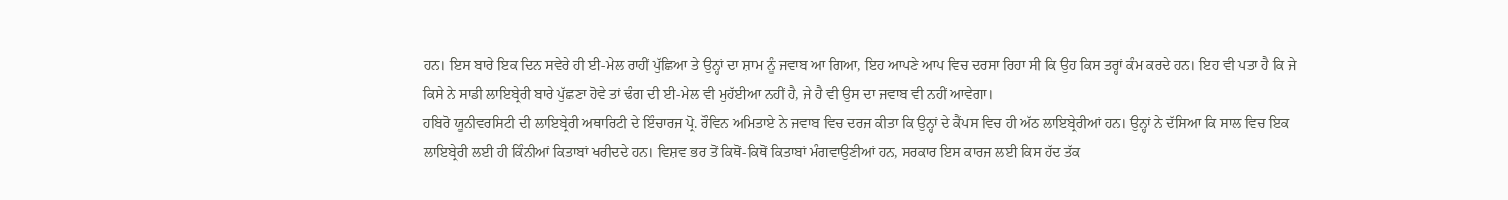ਹਨ। ਇਸ ਬਾਰੇ ਇਕ ਦਿਨ ਸਵੇਰੇ ਹੀ ਈ-ਮੇਲ ਰਾਹੀਂ ਪੁੱਛਿਆ ਤੇ ਉਨ੍ਹਾਂ ਦਾ ਸ਼ਾਮ ਨੂੰ ਜਵਾਬ ਆ ਗਿਆ, ਇਹ ਆਪਣੇ ਆਪ ਵਿਚ ਦਰਸਾ ਰਿਹਾ ਸੀ ਕਿ ਉਹ ਕਿਸ ਤਰ੍ਹਾਂ ਕੰਮ ਕਰਦੇ ਹਨ। ਇਹ ਵੀ ਪਤਾ ਹੈ ਕਿ ਜੇ ਕਿਸੇ ਨੇ ਸਾਡੀ ਲਾਇਬ੍ਰੇਰੀ ਬਾਰੇ ਪੁੱਛਣਾ ਹੋਵੇ ਤਾਂ ਢੰਗ ਦੀ ਈ-ਮੇਲ ਵੀ ਮੁਹੱਈਆ ਨਹੀਂ ਹੈ, ਜੇ ਹੈ ਵੀ ਉਸ ਦਾ ਜਵਾਬ ਵੀ ਨਹੀਂ ਆਵੇਗਾ।
ਹਬਿਰੋ ਯੂਨੀਵਰਸਿਟੀ ਦੀ ਲਾਇਬ੍ਰੇਰੀ ਅਥਾਰਿਟੀ ਦੇ ਇੰਚਾਰਜ ਪ੍ਰੋ. ਰੌਵਿਨ ਅਮਿਤਾਏ ਨੇ ਜਵਾਬ ਵਿਚ ਦਰਜ ਕੀਤਾ ਕਿ ਉਨ੍ਹਾਂ ਦੇ ਕੈਂਪਸ ਵਿਚ ਹੀ ਅੱਠ ਲਾਇਬ੍ਰੇਰੀਆਂ ਹਨ। ਉਨ੍ਹਾਂ ਨੇ ਦੱਸਿਆ ਕਿ ਸਾਲ ਵਿਚ ਇਕ ਲਾਇਬ੍ਰੇਰੀ ਲਈ ਹੀ ਕਿੰਨੀਆਂ ਕਿਤਾਬਾਂ ਖਰੀਦਦੇ ਹਨ। ਵਿਸ਼ਵ ਭਰ ਤੋਂ ਕਿਥੋਂ-ਕਿਥੋਂ ਕਿਤਾਬਾਂ ਮੰਗਵਾਉਣੀਆਂ ਹਨ, ਸਰਕਾਰ ਇਸ ਕਾਰਜ ਲਈ ਕਿਸ ਹੱਦ ਤੱਕ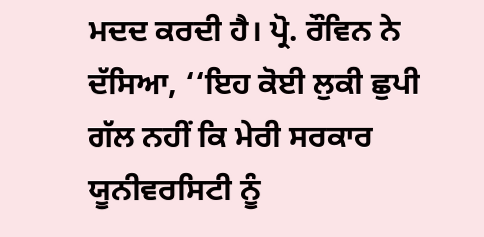ਮਦਦ ਕਰਦੀ ਹੈ। ਪ੍ਰੋ. ਰੌਵਿਨ ਨੇ ਦੱਸਿਆ, ‘‘ਇਹ ਕੋਈ ਲੁਕੀ ਛੁਪੀ ਗੱਲ ਨਹੀਂ ਕਿ ਮੇਰੀ ਸਰਕਾਰ ਯੂਨੀਵਰਸਿਟੀ ਨੂੰ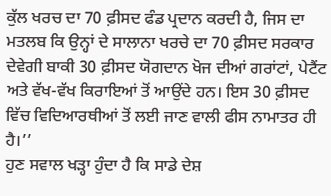ਕੁੱਲ ਖਰਚ ਦਾ 70 ਫ਼ੀਸਦ ਫੰਡ ਪ੍ਰਦਾਨ ਕਰਦੀ ਹੈ, ਜਿਸ ਦਾ ਮਤਲਬ ਕਿ ਉਨ੍ਹਾਂ ਦੇ ਸਾਲਾਨਾ ਖਰਚੇ ਦਾ 70 ਫ਼ੀਸਦ ਸਰਕਾਰ ਦੇਵੇਗੀ ਬਾਕੀ 30 ਫ਼ੀਸਦ ਯੋਗਦਾਨ ਖੋਜ ਦੀਆਂ ਗਰਾਂਟਾਂ, ਪੇਟੈਂਟ ਅਤੇ ਵੱਖ-ਵੱਖ ਕਿਰਾਇਆਂ ਤੋਂ ਆਉਂਦੇ ਹਨ। ਇਸ 30 ਫ਼ੀਸਦ ਵਿੱਚ ਵਿਦਿਆਰਥੀਆਂ ਤੋਂ ਲਈ ਜਾਣ ਵਾਲੀ ਫੀਸ ਨਾਮਾਤਰ ਹੀ ਹੈ।’’
ਹੁਣ ਸਵਾਲ ਖੜ੍ਹਾ ਹੁੰਦਾ ਹੈ ਕਿ ਸਾਡੇ ਦੇਸ਼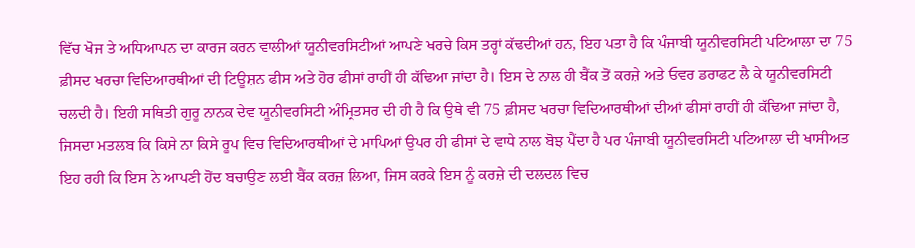ਵਿੱਚ ਖੋਜ ਤੇ ਅਧਿਆਪਨ ਦਾ ਕਾਰਜ ਕਰਨ ਵਾਲੀਆਂ ਯੂਨੀਵਰਸਿਟੀਆਂ ਆਪਣੇ ਖਰਚੇ ਕਿਸ ਤਰ੍ਹਾਂ ਕੱਢਦੀਆਂ ਹਨ, ਇਹ ਪਤਾ ਹੈ ਕਿ ਪੰਜਾਬੀ ਯੂਨੀਵਰਸਿਟੀ ਪਟਿਆਲਾ ਦਾ 75 ਫ਼ੀਸਦ ਖਰਚਾ ਵਿਦਿਆਰਥੀਆਂ ਦੀ ਟਿਊਸ਼ਨ ਫੀਸ ਅਤੇ ਹੋਰ ਫੀਸਾਂ ਰਾਹੀਂ ਹੀ ਕੱਢਿਆ ਜਾਂਦਾ ਹੈ। ਇਸ ਦੇ ਨਾਲ ਹੀ ਬੈਂਕ ਤੋਂ ਕਰਜ਼ੇ ਅਤੇ ਓਵਰ ਡਰਾਫਟ ਲੈ ਕੇ ਯੂਨੀਵਰਸਿਟੀ ਚਲਦੀ ਹੈ। ਇਹੀ ਸਥਿਤੀ ਗੁਰੂ ਨਾਨਕ ਦੇਵ ਯੂਨੀਵਰਸਿਟੀ ਅੰਮ੍ਰਿਤਸਰ ਦੀ ਹੀ ਹੈ ਕਿ ਉਥੇ ਵੀ 75 ਫ਼ੀਸਦ ਖਰਚਾ ਵਿਦਿਆਰਥੀਆਂ ਦੀਆਂ ਫੀਸਾਂ ਰਾਹੀਂ ਹੀ ਕੱਢਿਆ ਜਾਂਦਾ ਹੈ, ਜਿਸਦਾ ਮਤਲਬ ਕਿ ਕਿਸੇ ਨਾ ਕਿਸੇ ਰੂਪ ਵਿਚ ਵਿਦਿਆਰਥੀਆਂ ਦੇ ਮਾਪਿਆਂ ਉਪਰ ਹੀ ਫੀਸਾਂ ਦੇ ਵਾਧੇ ਨਾਲ ਬੋਝ ਪੈਂਦਾ ਹੈ ਪਰ ਪੰਜਾਬੀ ਯੂਨੀਵਰਸਿਟੀ ਪਟਿਆਲਾ ਦੀ ਖਾਸੀਅਤ ਇਹ ਰਹੀ ਕਿ ਇਸ ਨੇ ਆਪਣੀ ਹੋਂਦ ਬਚਾਉਣ ਲਈ ਬੈਂਕ ਕਰਜ਼ ਲਿਆ, ਜਿਸ ਕਰਕੇ ਇਸ ਨੂੰ ਕਰਜ਼ੇ ਦੀ ਦਲਦਲ ਵਿਚ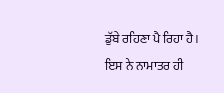ਡੁੱਬੇ ਰਹਿਣਾ ਪੈ ਰਿਹਾ ਹੈ। ਇਸ ਨੇ ਨਾਮਾਤਰ ਹੀ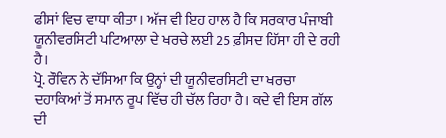ਫੀਸਾਂ ਵਿਚ ਵਾਧਾ ਕੀਤਾ। ਅੱਜ ਵੀ ਇਹ ਹਾਲ ਹੈ ਕਿ ਸਰਕਾਰ ਪੰਜਾਬੀ ਯੂਨੀਵਰਸਿਟੀ ਪਟਿਆਲਾ ਦੇ ਖਰਚੇ ਲਈ 25 ਫ਼ੀਸਦ ਹਿੱਸਾ ਹੀ ਦੇ ਰਹੀ ਹੈ।
ਪ੍ਰੋ. ਰੌਵਿਨ ਨੇ ਦੱਸਿਆ ਕਿ ਉਨ੍ਹਾਂ ਦੀ ਯੂਨੀਵਰਸਿਟੀ ਦਾ ਖਰਚਾ ਦਹਾਕਿਆਂ ਤੋਂ ਸਮਾਨ ਰੂਪ ਵਿੱਚ ਹੀ ਚੱਲ ਰਿਹਾ ਹੈ। ਕਦੇ ਵੀ ਇਸ ਗੱਲ ਦੀ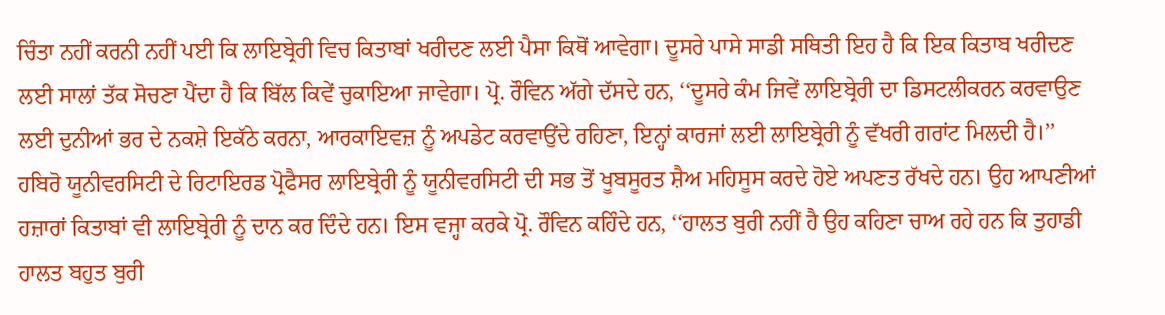ਚਿੰਤਾ ਨਹੀਂ ਕਰਨੀ ਨਹੀਂ ਪਈ ਕਿ ਲਾਇਬ੍ਰੇਰੀ ਵਿਚ ਕਿਤਾਬਾਂ ਖਰੀਦਣ ਲਈ ਪੈਸਾ ਕਿਥੋਂ ਆਵੇਗਾ। ਦੂਸਰੇ ਪਾਸੇ ਸਾਡੀ ਸਥਿਤੀ ਇਹ ਹੈ ਕਿ ਇਕ ਕਿਤਾਬ ਖਰੀਦਣ ਲਈ ਸਾਲਾਂ ਤੱਕ ਸੋਚਣਾ ਪੈਂਦਾ ਹੈ ਕਿ ਬਿੱਲ ਕਿਵੇਂ ਚੁਕਾਇਆ ਜਾਵੇਗਾ। ਪ੍ਰੋ. ਰੌਵਿਨ ਅੱਗੇ ਦੱਸਦੇ ਹਨ, ‘‘ਦੂਸਰੇ ਕੰਮ ਜਿਵੇਂ ਲਾਇਬ੍ਰੇਰੀ ਦਾ ਡਿਸਟਲੀਕਰਨ ਕਰਵਾਉਣ ਲਈ ਦੁਨੀਆਂ ਭਰ ਦੇ ਨਕਸ਼ੇ ਇਕੱਠੇ ਕਰਨਾ, ਆਰਕਾਇਵਜ਼ ਨੂੰ ਅਪਡੇਟ ਕਰਵਾਉਂਦੇ ਰਹਿਣਾ, ਇਨ੍ਹਾਂ ਕਾਰਜਾਂ ਲਈ ਲਾਇਬ੍ਰੇਰੀ ਨੂੰ ਵੱਖਰੀ ਗਰਾਂਟ ਮਿਲਦੀ ਹੈ।’’ ਹਬਿਰੋ ਯੂਨੀਵਰਸਿਟੀ ਦੇ ਰਿਟਾਇਰਡ ਪ੍ਰੋਫੈਸਰ ਲਾਇਬ੍ਰੇਰੀ ਨੂੰ ਯੂਨੀਵਰਸਿਟੀ ਦੀ ਸਭ ਤੋਂ ਖੂਬਸੂਰਤ ਸ਼ੈਅ ਮਹਿਸੂਸ ਕਰਦੇ ਹੋਏ ਅਪਣਤ ਰੱਖਦੇ ਹਨ। ਉਹ ਆਪਣੀਆਂ ਹਜ਼ਾਰਾਂ ਕਿਤਾਬਾਂ ਵੀ ਲਾਇਬ੍ਰੇਰੀ ਨੂੰ ਦਾਨ ਕਰ ਦਿੰਦੇ ਹਨ। ਇਸ ਵਜ੍ਹਾ ਕਰਕੇ ਪ੍ਰੋ. ਰੌਵਿਨ ਕਹਿੰਦੇ ਹਨ, ‘‘ਹਾਲਤ ਬੁਰੀ ਨਹੀਂ ਹੈ ਉਹ ਕਹਿਣਾ ਚਾਅ ਰਹੇ ਹਨ ਕਿ ਤੁਹਾਡੀ ਹਾਲਤ ਬਹੁਤ ਬੁਰੀ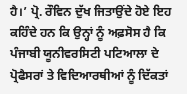ਹੈ।’ ਪ੍ਰੋ. ਰੌਵਿਨ ਦੁੱਖ ਜਿਤਾਉਂਦੇ ਹੋਏ ਇਹ ਕਹਿੰਦੇ ਹਨ ਕਿ ਉਨ੍ਹਾਂ ਨੂੰ ਅਫ਼ਸੋਸ ਹੈ ਕਿ ਪੰਜਾਬੀ ਯੂਨੀਵਰਸਿਟੀ ਪਟਿਆਲਾ ਦੇ ਪ੍ਰੋਫੈਸਰਾਂ ਤੇ ਵਿਦਿਆਰਥੀਆਂ ਨੂੰ ਦਿੱਕਤਾਂ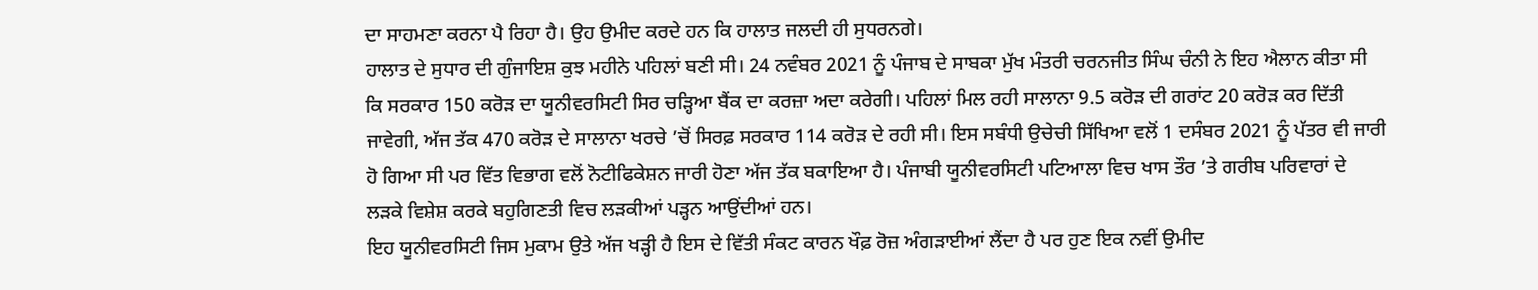ਦਾ ਸਾਹਮਣਾ ਕਰਨਾ ਪੈ ਰਿਹਾ ਹੈ। ਉਹ ਉਮੀਦ ਕਰਦੇ ਹਨ ਕਿ ਹਾਲਾਤ ਜਲਦੀ ਹੀ ਸੁਧਰਨਗੇ।
ਹਾਲਾਤ ਦੇ ਸੁਧਾਰ ਦੀ ਗੁੰਜਾਇਸ਼ ਕੁਝ ਮਹੀਨੇ ਪਹਿਲਾਂ ਬਣੀ ਸੀ। 24 ਨਵੰਬਰ 2021 ਨੂੰ ਪੰਜਾਬ ਦੇ ਸਾਬਕਾ ਮੁੱਖ ਮੰਤਰੀ ਚਰਨਜੀਤ ਸਿੰਘ ਚੰਨੀ ਨੇ ਇਹ ਐਲਾਨ ਕੀਤਾ ਸੀ ਕਿ ਸਰਕਾਰ 150 ਕਰੋੜ ਦਾ ਯੂਨੀਵਰਸਿਟੀ ਸਿਰ ਚੜ੍ਹਿਆ ਬੈਂਕ ਦਾ ਕਰਜ਼ਾ ਅਦਾ ਕਰੇਗੀ। ਪਹਿਲਾਂ ਮਿਲ ਰਹੀ ਸਾਲਾਨਾ 9.5 ਕਰੋੜ ਦੀ ਗਰਾਂਟ 20 ਕਰੋੜ ਕਰ ਦਿੱਤੀ ਜਾਵੇਗੀ, ਅੱਜ ਤੱਕ 470 ਕਰੋੜ ਦੇ ਸਾਲਾਨਾ ਖਰਚੇ ’ਚੋਂ ਸਿਰਫ਼ ਸਰਕਾਰ 114 ਕਰੋੜ ਦੇ ਰਹੀ ਸੀ। ਇਸ ਸਬੰਧੀ ਉਚੇਚੀ ਸਿੱਖਿਆ ਵਲੋਂ 1 ਦਸੰਬਰ 2021 ਨੂੰ ਪੱਤਰ ਵੀ ਜਾਰੀ ਹੋ ਗਿਆ ਸੀ ਪਰ ਵਿੱਤ ਵਿਭਾਗ ਵਲੋਂ ਨੋਟੀਫਿਕੇਸ਼ਨ ਜਾਰੀ ਹੋਣਾ ਅੱਜ ਤੱਕ ਬਕਾਇਆ ਹੈ। ਪੰਜਾਬੀ ਯੂਨੀਵਰਸਿਟੀ ਪਟਿਆਲਾ ਵਿਚ ਖਾਸ ਤੌਰ ’ਤੇ ਗਰੀਬ ਪਰਿਵਾਰਾਂ ਦੇ ਲੜਕੇ ਵਿਸ਼ੇਸ਼ ਕਰਕੇ ਬਹੁਗਿਣਤੀ ਵਿਚ ਲੜਕੀਆਂ ਪੜ੍ਹਨ ਆਉਂਦੀਆਂ ਹਨ।
ਇਹ ਯੂਨੀਵਰਸਿਟੀ ਜਿਸ ਮੁਕਾਮ ਉਤੇ ਅੱਜ ਖੜ੍ਹੀ ਹੈ ਇਸ ਦੇ ਵਿੱਤੀ ਸੰਕਟ ਕਾਰਨ ਖੌਫ਼ ਰੋਜ਼ ਅੰਗੜਾਈਆਂ ਲੈਂਦਾ ਹੈ ਪਰ ਹੁਣ ਇਕ ਨਵੀਂ ਉਮੀਦ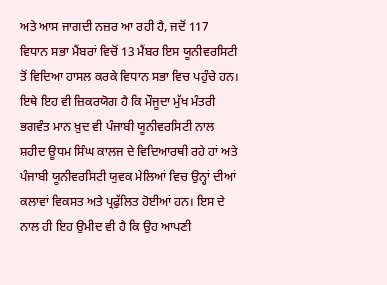ਅਤੇ ਆਸ ਜਾਗਦੀ ਨਜ਼ਰ ਆ ਰਹੀ ਹੈ, ਜਦੋਂ 117 ਵਿਧਾਨ ਸਭਾ ਮੈਂਬਰਾਂ ਵਿਚੋਂ 13 ਮੈਂਬਰ ਇਸ ਯੂਨੀਵਰਸਿਟੀ ਤੋਂ ਵਿਦਿਆ ਹਾਸਲ ਕਰਕੇ ਵਿਧਾਨ ਸਭਾ ਵਿਚ ਪਹੁੰਚੇ ਹਨ। ਇਥੇ ਇਹ ਵੀ ਜ਼ਿਕਰਯੋਗ ਹੈ ਕਿ ਮੌਜੂਦਾ ਮੁੱਖ ਮੰਤਰੀ ਭਗਵੰਤ ਮਾਨ ਖ਼ੁਦ ਵੀ ਪੰਜਾਬੀ ਯੂਨੀਵਰਸਿਟੀ ਨਾਲ ਸ਼ਹੀਦ ਊਧਮ ਸਿੰਘ ਕਾਲਜ ਦੇ ਵਿਦਿਆਰਥੀ ਰਹੇ ਹਾਂ ਅਤੇ ਪੰਜਾਬੀ ਯੂਨੀਵਰਸਿਟੀ ਯੁਵਕ ਮੇਲਿਆਂ ਵਿਚ ਉਨ੍ਹਾਂ ਦੀਆਂ ਕਲਾਵਾਂ ਵਿਕਸਤ ਅਤੇ ਪ੍ਰਫੁੱਲਿਤ ਹੋਈਆਂ ਹਨ। ਇਸ ਦੇ ਨਾਲ ਹੀ ਇਹ ਉਮੀਦ ਵੀ ਹੈ ਕਿ ਉਹ ਆਪਣੀ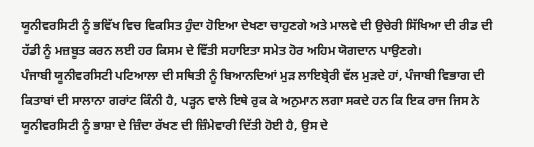ਯੂਨੀਵਰਸਿਟੀ ਨੂੰ ਭਵਿੱਖ ਵਿਚ ਵਿਕਸਿਤ ਹੁੰਦਾ ਹੋਇਆ ਦੇਖਣਾ ਚਾਹੁਣਗੇ ਅਤੇ ਮਾਲਵੇ ਦੀ ਉਚੇਰੀ ਸਿੱਖਿਆ ਦੀ ਰੀਡ ਦੀ ਹੱਡੀ ਨੂੰ ਮਜ਼ਬੂਤ ਕਰਨ ਲਈ ਹਰ ਕਿਸਮ ਦੇ ਵਿੱਤੀ ਸਹਾਇਤਾ ਸਮੇਤ ਹੋਰ ਅਹਿਮ ਯੋਗਦਾਨ ਪਾਉਣਗੇ।
ਪੰਜਾਬੀ ਯੂਨੀਵਰਸਿਟੀ ਪਟਿਆਲਾ ਦੀ ਸਥਿਤੀ ਨੂੰ ਬਿਆਨਦਿਆਂ ਮੁੜ ਲਾਇਬ੍ਰੇਰੀ ਵੱਲ ਮੁੜਦੇ ਹਾਂ, ਪੰਜਾਬੀ ਵਿਭਾਗ ਦੀ ਕਿਤਾਬਾਂ ਦੀ ਸਾਲਾਨਾ ਗਰਾਂਟ ਕਿੰਨੀ ਹੈ, ਪੜ੍ਹਨ ਵਾਲੇ ਇਥੇ ਰੁਕ ਕੇ ਅਨੁਮਾਨ ਲਗਾ ਸਕਦੇ ਹਨ ਕਿ ਇਕ ਰਾਜ ਜਿਸ ਨੇ ਯੂਨੀਵਰਸਿਟੀ ਨੂੰ ਭਾਸ਼ਾ ਦੇ ਜ਼ਿੰਦਾ ਰੱਖਣ ਦੀ ਜ਼ਿੰਮੇਵਾਰੀ ਦਿੱਤੀ ਹੋਈ ਹੈ, ਉਸ ਦੇ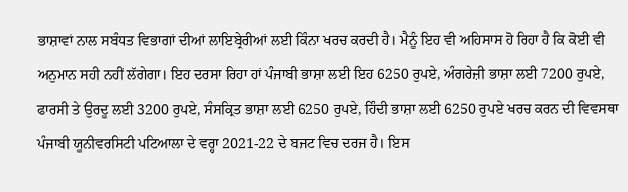ਭਾਸ਼ਾਵਾਂ ਨਾਲ ਸਬੰਧਤ ਵਿਭਾਗਾਂ ਦੀਆਂ ਲਾਇਬ੍ਰੇਰੀਆਂ ਲਈ ਕਿੰਨਾ ਖਰਚ ਕਰਦੀ ਹੈ। ਮੈਨੂੰ ਇਹ ਵੀ ਅਹਿਸਾਸ ਹੋ ਰਿਹਾ ਹੈ ਕਿ ਕੋਈ ਵੀ ਅਨੁਮਾਨ ਸਹੀ ਨਹੀਂ ਲੱਗੇਗਾ। ਇਹ ਦਰਸਾ ਰਿਹਾ ਹਾਂ ਪੰਜਾਬੀ ਭਾਸ਼ਾ ਲਈ ਇਹ 6250 ਰੁਪਏ, ਅੰਗਰੇਜ਼ੀ ਭਾਸ਼ਾ ਲਈ 7200 ਰੁਪਏ, ਫਾਰਸੀ ਤੇ ਉਰਦੂ ਲਈ 3200 ਰੁਪਏ, ਸੰਸਕ੍ਰਿਤ ਭਾਸ਼ਾ ਲਈ 6250 ਰੁਪਏ, ਹਿੰਦੀ ਭਾਸ਼ਾ ਲਈ 6250 ਰੁਪਏ ਖਰਚ ਕਰਨ ਦੀ ਵਿਵਸਥਾ ਪੰਜਾਬੀ ਯੂਨੀਵਰਸਿਟੀ ਪਟਿਆਲਾ ਦੇ ਵਰ੍ਹਾ 2021-22 ਦੇ ਬਜਟ ਵਿਚ ਦਰਜ ਹੈ। ਇਸ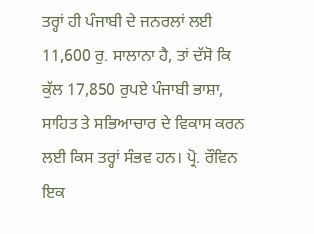ਤਰ੍ਹਾਂ ਹੀ ਪੰਜਾਬੀ ਦੇ ਜਨਰਲਾਂ ਲਈ 11,600 ਰੁ. ਸਾਲਾਨਾ ਹੈ, ਤਾਂ ਦੱਸੋ ਕਿ ਕੁੱਲ 17,850 ਰੁਪਏ ਪੰਜਾਬੀ ਭਾਸ਼ਾ, ਸਾਹਿਤ ਤੇ ਸਭਿਆਚਾਰ ਦੇ ਵਿਕਾਸ ਕਰਨ ਲਈ ਕਿਸ ਤਰ੍ਹਾਂ ਸੰਭਵ ਹਨ। ਪ੍ਰੋ. ਰੌਵਿਨ ਇਕ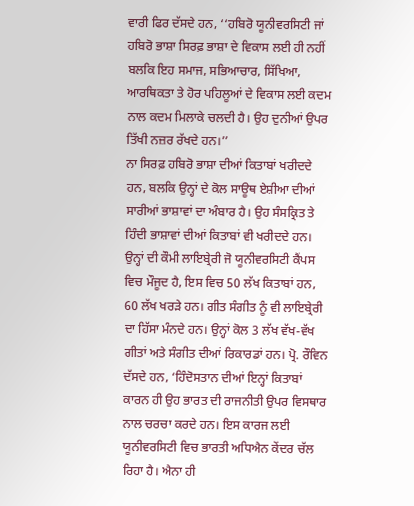ਵਾਰੀ ਫਿਰ ਦੱਸਦੇ ਹਨ, ‘‘ਹਬਿਰੋ ਯੂਨੀਵਰਸਿਟੀ ਜਾਂ ਹਬਿਰੋ ਭਾਸ਼ਾ ਸਿਰਫ਼ ਭਾਸ਼ਾ ਦੇ ਵਿਕਾਸ ਲਈ ਹੀ ਨਹੀਂ ਬਲਕਿ ਇਹ ਸਮਾਜ, ਸਭਿਆਚਾਰ, ਸਿੱਖਿਆ, ਆਰਥਿਕਤਾ ਤੇ ਹੋਰ ਪਹਿਲੂਆਂ ਦੇ ਵਿਕਾਸ ਲਈ ਕਦਮ ਨਾਲ ਕਦਮ ਮਿਲਾਕੇ ਚਲਦੀ ਹੈ। ਉਹ ਦੁਨੀਆਂ ਉਪਰ ਤਿੱਖੀ ਨਜ਼ਰ ਰੱਖਦੇ ਹਨ।’’
ਨਾ ਸਿਰਫ਼ ਹਬਿਰੋ ਭਾਸ਼ਾ ਦੀਆਂ ਕਿਤਾਬਾਂ ਖਰੀਦਦੇ ਹਨ, ਬਲਕਿ ਉਨ੍ਹਾਂ ਦੇ ਕੋਲ ਸਾਊਥ ਏਸ਼ੀਆ ਦੀਆਂ ਸਾਰੀਆਂ ਭਾਸ਼ਾਵਾਂ ਦਾ ਅੰਬਾਰ ਹੈ। ਉਹ ਸੰਸਕ੍ਰਿਤ ਤੇ ਹਿੰਦੀ ਭਾਸ਼ਾਵਾਂ ਦੀਆਂ ਕਿਤਾਬਾਂ ਵੀ ਖਰੀਦਦੇ ਹਨ। ਉਨ੍ਹਾਂ ਦੀ ਕੌਮੀ ਲਾਇਬ੍ਰੇਰੀ ਜੋ ਯੂਨੀਵਰਸਿਟੀ ਕੈਂਪਸ ਵਿਚ ਮੌਜੂਦ ਹੈ, ਇਸ ਵਿਚ 50 ਲੱਖ ਕਿਤਾਬਾਂ ਹਨ, 60 ਲੱਖ ਖਰੜੇ ਹਨ। ਗੀਤ ਸੰਗੀਤ ਨੂੰ ਵੀ ਲਾਇਬ੍ਰੇਰੀ ਦਾ ਹਿੱਸਾ ਮੰਨਦੇ ਹਨ। ਉਨ੍ਹਾਂ ਕੋਲ 3 ਲੱਖ ਵੱਖ-ਵੱਖ ਗੀਤਾਂ ਅਤੇ ਸੰਗੀਤ ਦੀਆਂ ਰਿਕਾਰਡਾਂ ਹਨ। ਪ੍ਰੋ. ਰੌਵਿਨ ਦੱਸਦੇ ਹਨ, ‘ਹਿੰਦੋਸਤਾਨ ਦੀਆਂ ਇਨ੍ਹਾਂ ਕਿਤਾਬਾਂ ਕਾਰਨ ਹੀ ਉਹ ਭਾਰਤ ਦੀ ਰਾਜਨੀਤੀ ਉਪਰ ਵਿਸਥਾਰ ਨਾਲ ਚਰਚਾ ਕਰਦੇ ਹਨ। ਇਸ ਕਾਰਜ ਲਈ ਯੂਨੀਵਰਸਿਟੀ ਵਿਚ ਭਾਰਤੀ ਅਧਿਐਨ ਕੇਂਦਰ ਚੱਲ ਰਿਹਾ ਹੈ। ਐਨਾ ਹੀ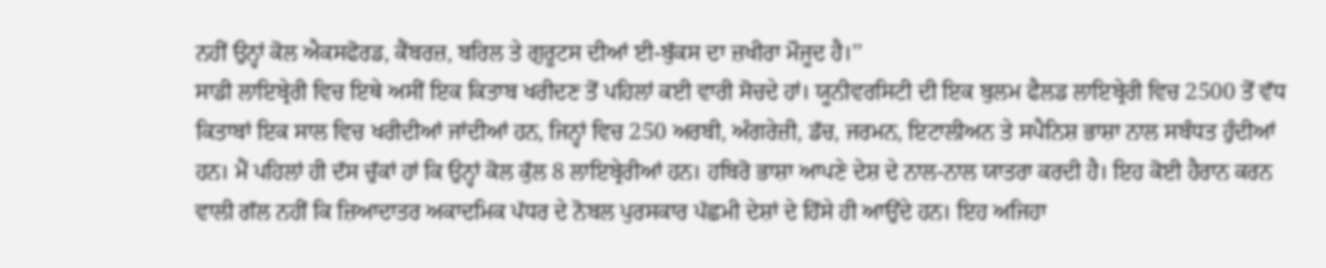ਨਹੀਂ ਉਨ੍ਹਾਂ ਕੋਲ ਐਕਸਫੋਰਡ, ਕੈਂਬਰਜ਼, ਬਰਿਲ ਤੇ ਗੁਰੂਟਸ ਦੀਆਂ ਈ-ਬੁੱਕਸ ਦਾ ਜ਼ਖੀਰਾ ਮੌਜੂਦ ਹੈ।’’
ਸਾਡੀ ਲਾਇਬ੍ਰੇਰੀ ਵਿਚ ਇਥੇ ਅਸੀਂ ਇਕ ਕਿਤਾਬ ਖਰੀਦਣ ਤੋਂ ਪਹਿਲਾਂ ਕਈ ਵਾਰੀ ਸੋਚਦੇ ਹਾਂ। ਯੂਨੀਵਰਸਿਟੀ ਦੀ ਇਕ ਬੁਲਮ ਫੈਲਡ ਲਾਇਬ੍ਰੇਰੀ ਵਿਚ 2500 ਤੋਂ ਵੱਧ ਕਿਤਾਬਾਂ ਇਕ ਸਾਲ ਵਿਚ ਖਰੀਦੀਆਂ ਜਾਂਦੀਆਂ ਹਨ, ਜਿਨ੍ਹਾਂ ਵਿਚ 250 ਅਰਬੀ, ਅੰਗਰੇਜ਼ੀ, ਡੱਚ, ਜਰਮਨ, ਇਟਾਲੀਅਨ ਤੇ ਸਪੈਨਿਸ਼ ਭਾਸ਼ਾ ਨਾਲ ਸਬੰਧਤ ਹੁੰਦੀਆਂ ਹਨ। ਮੈਂ ਪਹਿਲਾਂ ਹੀ ਦੱਸ ਚੁੱਕਾਂ ਹਾਂ ਕਿ ਉਨ੍ਹਾਂ ਕੋਲ ਕੁੱਲ 8 ਲਾਇਬ੍ਰੇਰੀਆਂ ਹਨ। ਹਬਿਰੋ ਭਾਸ਼ਾ ਆਪਣੇ ਦੇਸ਼ ਦੇ ਨਾਲ-ਨਾਲ ਯਾਤਰਾ ਕਰਦੀ ਹੈ। ਇਹ ਕੋਈ ਹੈਰਾਨ ਕਰਨ ਵਾਲੀ ਗੱਲ ਨਹੀਂ ਕਿ ਜ਼ਿਆਦਾਤਰ ਅਕਾਦਮਿਕ ਪੱਧਰ ਦੇ ਨੋਬਲ ਪੁਰਸਕਾਰ ਪੱਛਮੀ ਦੇਸ਼ਾਂ ਦੇ ਹਿੱਸੇ ਹੀ ਆਉਂਦੇ ਹਨ। ਇਹ ਅਜਿਹਾ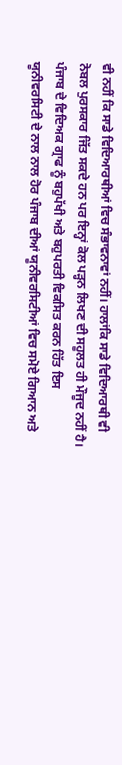ਵੀ ਨਹੀਂ ਕਿ ਸਾਡੇ ਵਿਦਿਆਰਥੀਆਂ ਵਿਚ ਸੰਭਾਵਨਾਵਾਂ ਨਹੀਂ। ਹਾਲਾਂਕਿ ਸਾਡੇ ਵਿਦਿਆਰਥੀ ਵੀ ਨੋਬਲ ਪੁਰਸਕਾਰ ਜਿੱਤ ਸਕਦੇ ਹਨ ਪਰ ਇਨ੍ਹਾਂ ਕੋਲ ਪੜ੍ਹਨ ਲਿਖਣ ਦੀ ਸਹੂਲਤ ਹੀ ਮੌਜੂਦ ਨਹੀਂ ਹੈ। ਪੰਜਾਬ ਦੇ ਵਿਦਿਅਕ ਗ੍ਰਾਫ ਨੂੰ ਬਹੁਪੱਖੀ ਅਤੇ ਬਹੁਪਰਤੀ ਵਿਕਸਿਤ ਕਰਨ ਹਿੱਤ ਇਸ ਯੂਨੀਵਰਸਿਟੀ ਦੇ ਨਾਲ ਨਾਲ ਹੋਰ ਪੰਜਾਬ ਦੀਆਂ ਯੂਨੀਵਰਸਿਟੀਆਂ ਵਿਚ ਸਮੋਏ ਗਿਆਨ ਅਤੇ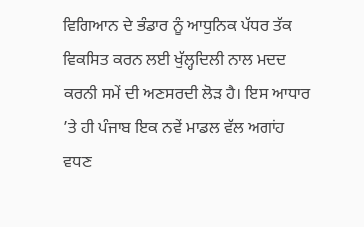ਵਿਗਿਆਨ ਦੇ ਭੰਡਾਰ ਨੂੰ ਆਧੁਨਿਕ ਪੱਧਰ ਤੱਕ ਵਿਕਸਿਤ ਕਰਨ ਲਈ ਖੁੱਲ੍ਹਦਿਲੀ ਨਾਲ ਮਦਦ ਕਰਨੀ ਸਮੇਂ ਦੀ ਅਣਸਰਦੀ ਲੋੜ ਹੈ। ਇਸ ਆਧਾਰ ’ਤੇ ਹੀ ਪੰਜਾਬ ਇਕ ਨਵੇਂ ਮਾਡਲ ਵੱਲ ਅਗਾਂਹ ਵਧਣ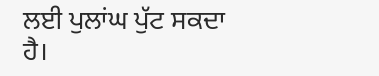ਲਈ ਪੁਲਾਂਘ ਪੁੱਟ ਸਕਦਾ ਹੈ।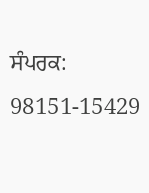ਸੰਪਰਕ: 98151-15429